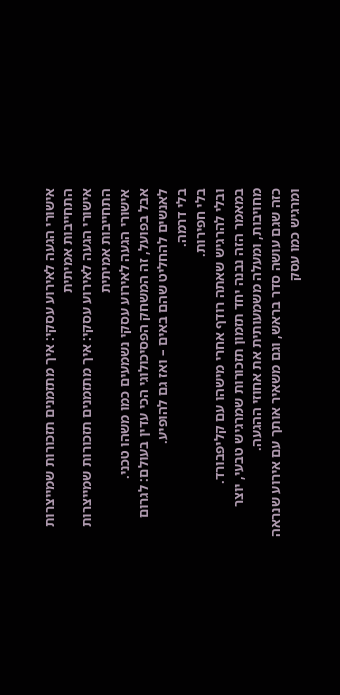אישורי הגעה לאירוע עסקי: איך מתזמנים תזכורות שמייצרות התחייבות אמיתית
אישורי הגעה לאירוע עסקי: איך מתזמנים תזכורות שמייצרות התחייבות אמיתית
אישורי הגעה לאירוע עסקי נשמעים כמו משהו טכני.
אבל בפועל, זה המשחק הפסיכולוגי הכי עדין בעולם: לגרום לאנשים להחליט שהם באים – ואז גם להופיע.
בלי דרמה.
בלי חפירות.
ובלי להרגיש שאתה רודף אחרי מישהו עם קליפבורד.
במאמר הזה נבנה יחד תזמון תזכורות שמרגיש טבעי, יוצר מחויבות, ומעלה משמעותית את אחוזי ההגעה.
כזה שגם עושה סדר בראש, וגם משאיר אותך עם אירוע שנראה ומרגיש כמו עסק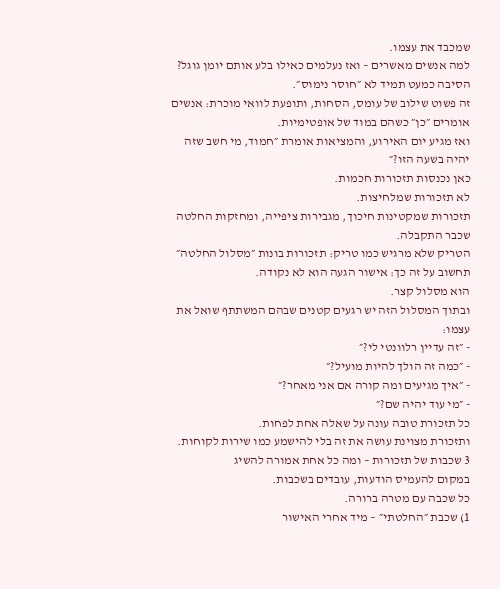שמכבד את עצמו.
למה אנשים מאשרים – ואז נעלמים כאילו בלע אותם יומן גוגל?
הסיבה כמעט תמיד לא ״חוסר נימוס״.
זה פשוט שילוב של עומס, הסחות, ותופעת לוואי מוכרת: אנשים אומרים ״כן״ כשהם במוד של אופטימיות.
ואז מגיע יום האירוע, והמציאות אומרת ״חמוד, מי חשב שזה יהיה בשעה הזו?״
כאן נכנסות תזכורות חכמות.
לא תזכורות שמלחיצות.
תזכורות שמקטינות חיכוך, מגבירות ציפייה, ומחזקות החלטה שכבר התקבלה.
הטריק שלא מרגיש כמו טריק: תזכורות בונות ״מסלול החלטה״
תחשוב על זה כך: אישור הגעה הוא לא נקודה.
הוא מסלול קצר.
ובתוך המסלול הזה יש רגעים קטנים שבהם המשתתף שואל את עצמו:
- ״זה עדיין רלוונטי לי?״
- ״כמה זה הולך להיות מועיל?״
- ״איך מגיעים ומה קורה אם אני מאחר?״
- ״מי עוד יהיה שם?״
כל תזכורת טובה עונה על שאלה אחת לפחות.
ותזכורת מצוינת עושה את זה בלי להישמע כמו שירות לקוחות.
3 שכבות של תזכורות – ומה כל אחת אמורה להשיג
במקום להעמיס הודעות, עובדים בשכבות.
כל שכבה עם מטרה ברורה.
1) שכבת ״החלטתי״ – מיד אחרי האישור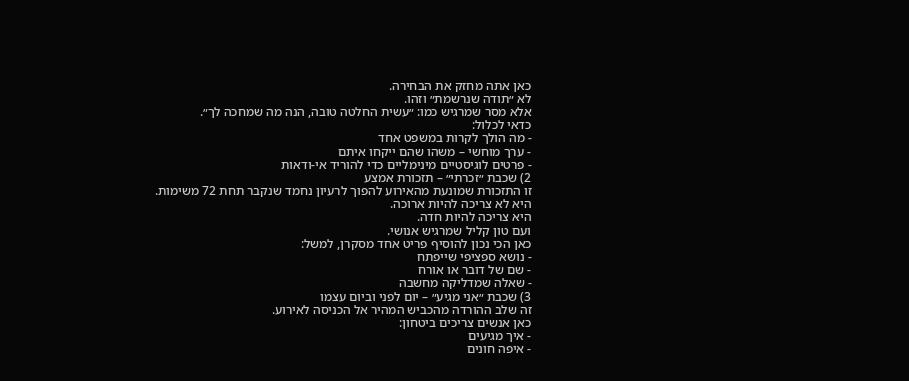כאן אתה מחזק את הבחירה.
לא ״תודה שנרשמת״ וזהו.
אלא מסר שמרגיש כמו: ״עשית החלטה טובה, הנה מה שמחכה לך״.
כדאי לכלול:
- מה הולך לקרות במשפט אחד
- ערך מוחשי – משהו שהם ייקחו איתם
- פרטים לוגיסטיים מינימליים כדי להוריד אי-ודאות
2) שכבת ״זכרתי״ – תזכורת אמצע
זו התזכורת שמונעת מהאירוע להפוך לרעיון נחמד שנקבר תחת 72 משימות.
היא לא צריכה להיות ארוכה.
היא צריכה להיות חדה.
ועם טון קליל שמרגיש אנושי.
כאן הכי נכון להוסיף פריט אחד מסקרן, למשל:
- נושא ספציפי שייפתח
- שם של דובר או אורח
- שאלה שמדליקה מחשבה
3) שכבת ״אני מגיע״ – יום לפני וביום עצמו
זה שלב ההורדה מהכביש המהיר אל הכניסה לאירוע.
כאן אנשים צריכים ביטחון:
- איך מגיעים
- איפה חונים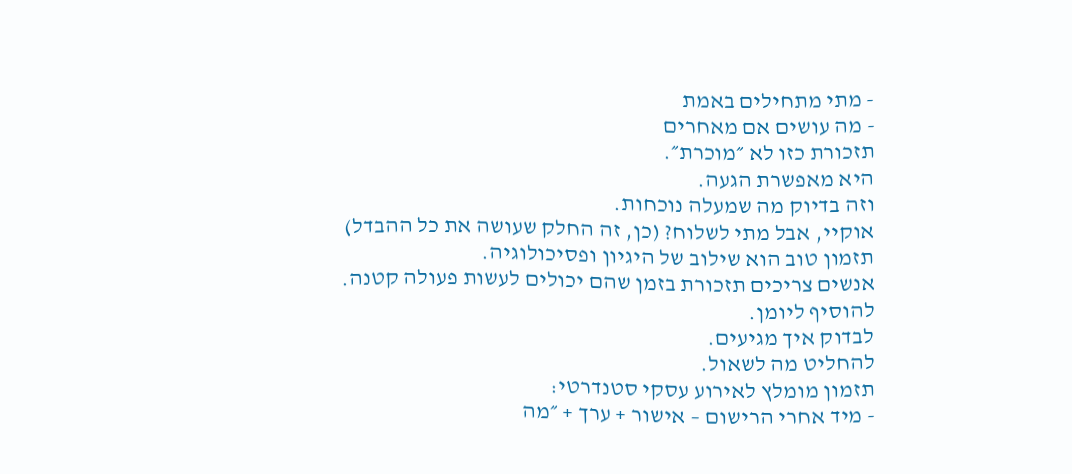- מתי מתחילים באמת
- מה עושים אם מאחרים
תזכורת כזו לא ״מוכרת״.
היא מאפשרת הגעה.
וזה בדיוק מה שמעלה נוכחות.
אוקיי, אבל מתי לשלוח? (כן, זה החלק שעושה את כל ההבדל)
תזמון טוב הוא שילוב של היגיון ופסיכולוגיה.
אנשים צריכים תזכורת בזמן שהם יכולים לעשות פעולה קטנה.
להוסיף ליומן.
לבדוק איך מגיעים.
להחליט מה לשאול.
תזמון מומלץ לאירוע עסקי סטנדרטי:
- מיד אחרי הרישום – אישור + ערך + ״מה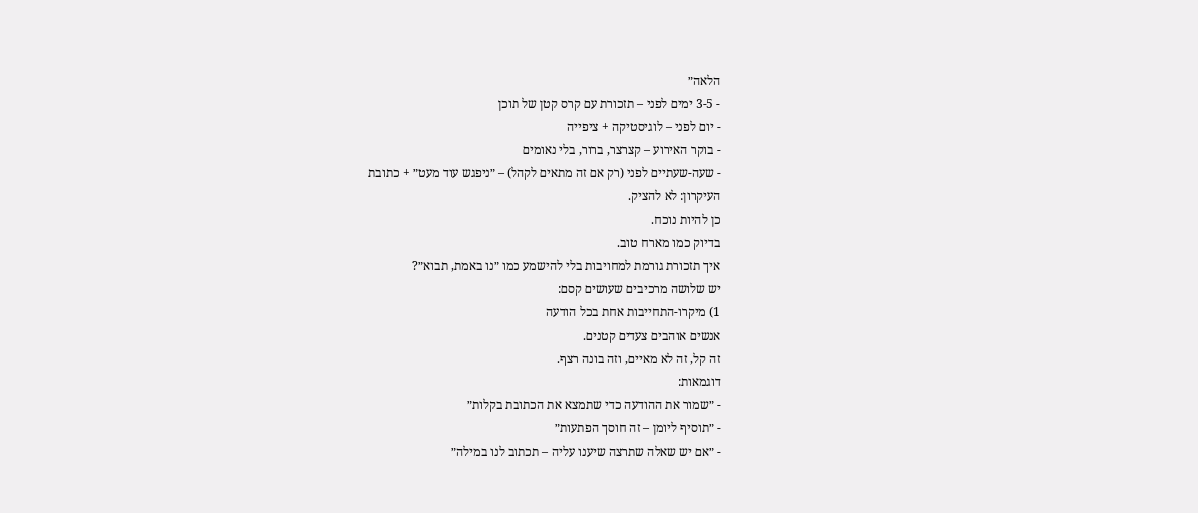הלאה״
- 3-5 ימים לפני – תזכורת עם קרס קטן של תוכן
- יום לפני – לוגיסטיקה + ציפייה
- בוקר האירוע – קצרצר, ברור, בלי נאומים
- שעה-שעתיים לפני (רק אם זה מתאים לקהל) – ״ניפגש עוד מעט״ + כתובת
העיקרון: לא להציק.
כן להיות נוכח.
בדיוק כמו מארח טוב.
איך תזכורת גורמת למחויבות בלי להישמע כמו ״נו באמת, תבוא״?
יש שלושה מרכיבים שעושים קסם:
1) מיקרו-התחייבות אחת בכל הודעה
אנשים אוהבים צעדים קטנים.
זה קל, זה לא מאיים, וזה בונה רצף.
דוגמאות:
- ״שמור את ההודעה כדי שתמצא את הכתובת בקלות״
- ״תוסיף ליומן – זה חוסך הפתעות״
- ״אם יש שאלה שתרצה שיענו עליה – תכתוב לנו במילה״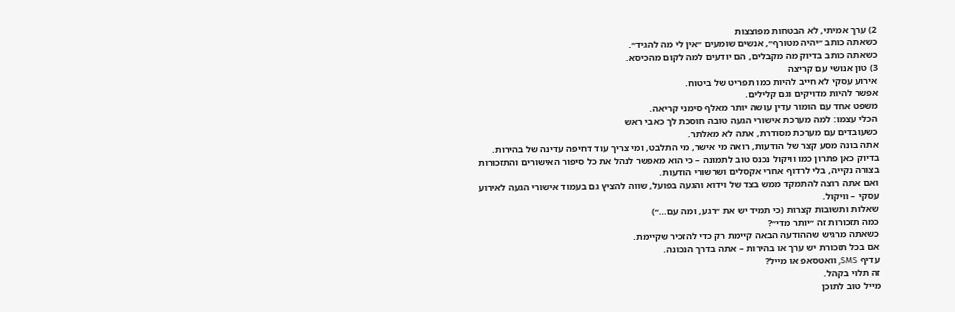2) ערך אמיתי, לא הבטחות מפוצצות
כשאתה כותב ״יהיה מטורף״, אנשים שומעים ״אין לי מה להגיד״.
כשאתה כותב בדיוק מה מקבלים, הם יודעים למה לקום מהכיסא.
3) טון אנושי עם קריצה
אירוע עסקי לא חייב להיות כמו תפריט של ביטוח.
אפשר להיות מדויקים וגם קלילים.
משפט אחד עם הומור עדין עושה יותר מאלף סימני קריאה.
הכלי עצמו: למה מערכת אישורי הגעה טובה חוסכת לך כאבי ראש
כשעובדים עם מערכת מסודרת, אתה לא מאלתר.
אתה בונה מסע קצר של הודעות, רואה מי אישר, מי התלבט, ומי צריך עוד דחיפה עדינה של בהירות.
בדיוק כאן פתרון כמו וויקול נכנס טוב לתמונה – כי הוא מאפשר לנהל את כל סיפור האישורים והתזכורות בצורה נקייה, בלי לרדוף אחרי אקסלים ושרשורי הודעות.
ואם אתה רוצה להתמקד ממש בצד של וידוא והגעה בפועל, שווה להציץ גם בעמוד אישורי הגעה לאירוע עסקי – וויקול.
שאלות ותשובות קצרות (כי תמיד יש את ״רגע, ומה עם…״)
כמה תזכורות זה ״יותר מדי״?
כשאתה מרגיש שההודעה הבאה קיימת רק כדי להזכיר שקיימת.
אם בכל תזכורת יש ערך או בהירות – אתה בדרך הנכונה.
עדיף SMS, וואטסאפ או מייל?
זה תלוי בקהל.
מייל טוב לתוכן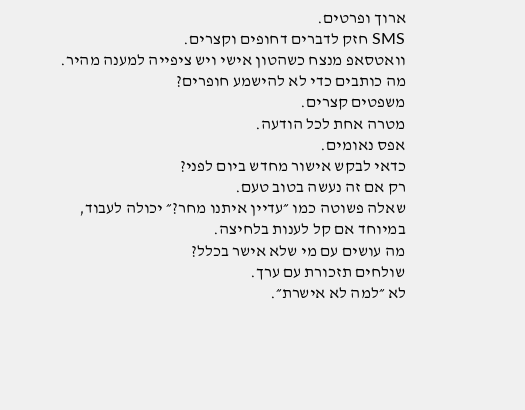ארוך ופרטים.
SMS חזק לדברים דחופים וקצרים.
וואטסאפ מנצח כשהטון אישי ויש ציפייה למענה מהיר.
מה כותבים כדי לא להישמע חופרים?
משפטים קצרים.
מטרה אחת לכל הודעה.
אפס נאומים.
כדאי לבקש אישור מחדש ביום לפני?
רק אם זה נעשה בטוב טעם.
שאלה פשוטה כמו ״עדיין איתנו מחר?״ יכולה לעבוד, במיוחד אם קל לענות בלחיצה.
מה עושים עם מי שלא אישר בכלל?
שולחים תזכורת עם ערך.
לא ״למה לא אישרת״.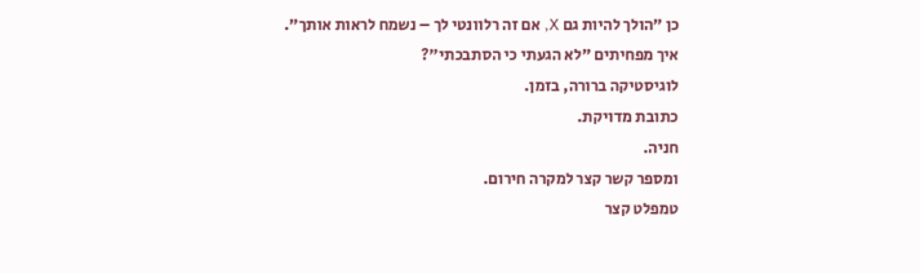כן ״הולך להיות גם X, אם זה רלוונטי לך – נשמח לראות אותך״.
איך מפחיתים ״לא הגעתי כי הסתבכתי״?
לוגיסטיקה ברורה, בזמן.
כתובת מדויקת.
חניה.
ומספר קשר קצר למקרה חירום.
טמפלט קצר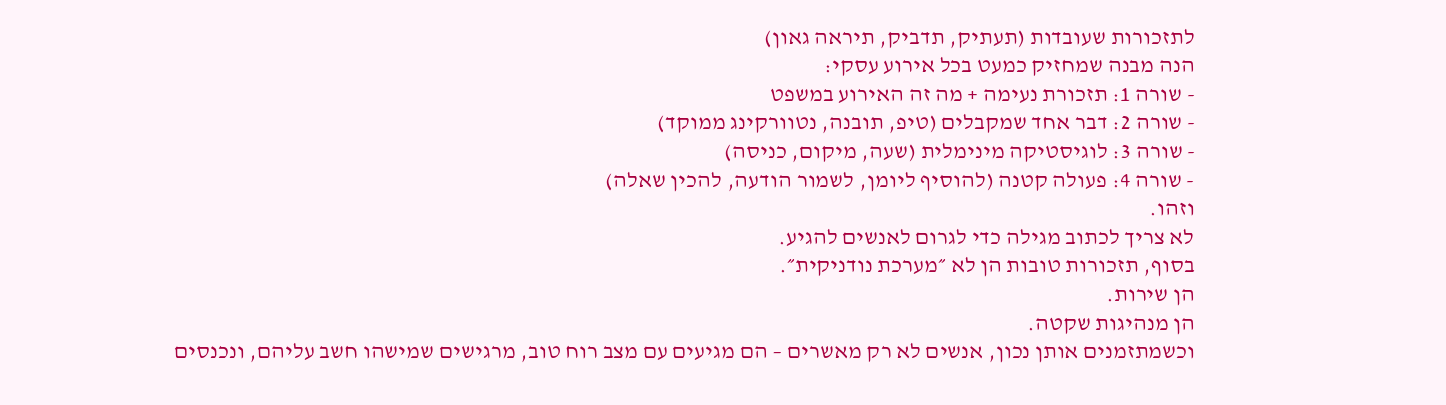לתזכורות שעובדות (תעתיק, תדביק, תיראה גאון)
הנה מבנה שמחזיק כמעט בכל אירוע עסקי:
- שורה 1: תזכורת נעימה + מה זה האירוע במשפט
- שורה 2: דבר אחד שמקבלים (טיפ, תובנה, נטוורקינג ממוקד)
- שורה 3: לוגיסטיקה מינימלית (שעה, מיקום, כניסה)
- שורה 4: פעולה קטנה (להוסיף ליומן, לשמור הודעה, להכין שאלה)
וזהו.
לא צריך לכתוב מגילה כדי לגרום לאנשים להגיע.
בסוף, תזכורות טובות הן לא ״מערכת נודניקית״.
הן שירות.
הן מנהיגות שקטה.
וכשמתזמנים אותן נכון, אנשים לא רק מאשרים – הם מגיעים עם מצב רוח טוב, מרגישים שמישהו חשב עליהם, ונכנסים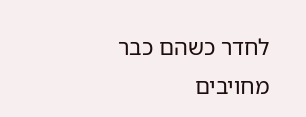לחדר כשהם כבר מחויבים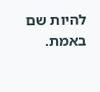להיות שם באמת.